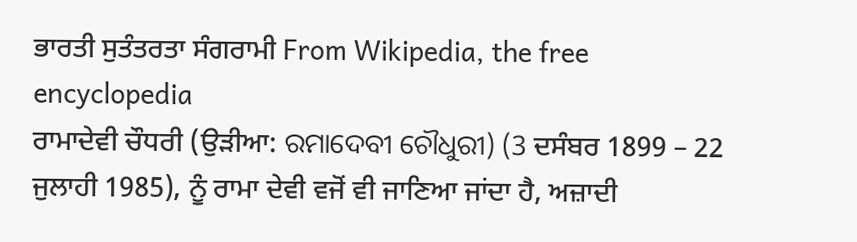ਭਾਰਤੀ ਸੁਤੰਤਰਤਾ ਸੰਗਰਾਮੀ From Wikipedia, the free encyclopedia
ਰਾਮਾਦੇਵੀ ਚੌਧਰੀ (ਉੜੀਆ: ରମାଦେବୀ ଚୌଧୁରୀ) (3 ਦਸੰਬਰ 1899 – 22 ਜੁਲਾਹੀ 1985), ਨੂੰ ਰਾਮਾ ਦੇਵੀ ਵਜੋਂ ਵੀ ਜਾਣਿਆ ਜਾਂਦਾ ਹੈ, ਅਜ਼ਾਦੀ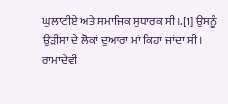ਘੁਲਾਟੀਏ ਅਤੇ ਸਮਾਜਿਕ ਸੁਧਾਰਕ ਸੀ।.[1] ਉਸਨੂੰ ਉੜੀਸਾ ਦੇ ਲੋਕਾਂ ਦੁਆਰਾ ਮਾਂ ਕਿਹਾ ਜਾਂਦਾ ਸੀ।
ਰਾਮਾਦੇਵੀ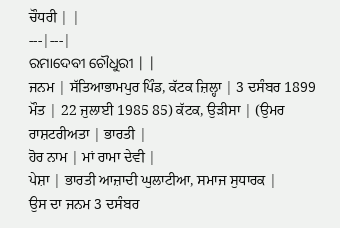ਚੌਧਰੀ | |
---|---|
ରମାଦେବୀ ଚୌଧୁରୀ | |
ਜਨਮ | ਸੱਤਿਆਭਾਮਪੁਰ ਪਿੰਡ, ਕੱਟਕ ਜ਼ਿਲ੍ਹਾ | 3 ਦਸੰਬਰ 1899
ਮੌਤ | 22 ਜੁਲਾਈ 1985 85) ਕੱਟਕ, ਉੜੀਸਾ | (ਉਮਰ
ਰਾਸ਼ਟਰੀਅਤਾ | ਭਾਰਤੀ |
ਹੋਰ ਨਾਮ | ਮਾਂ ਰਾਮਾ ਦੇਵੀ |
ਪੇਸ਼ਾ | ਭਾਰਤੀ ਆਜ਼ਾਦੀ ਘੁਲਾਟੀਆ, ਸਮਾਜ ਸੁਧਾਰਕ |
ਉਸ ਦਾ ਜਨਮ 3 ਦਸੰਬਰ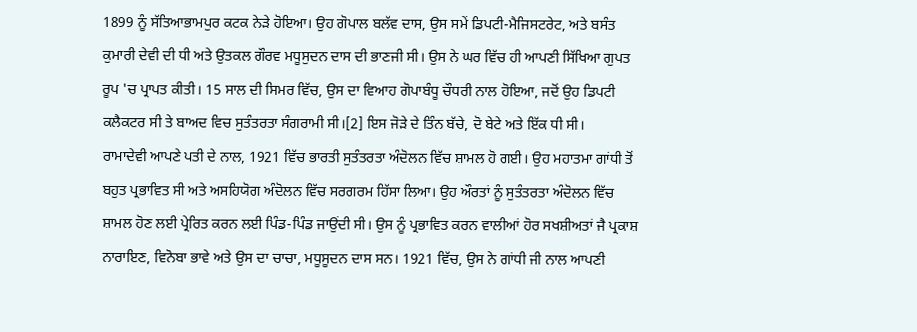1899 ਨੂੰ ਸੱਤਿਆਭਾਮਪੁਰ ਕਟਕ ਨੇੜੇ ਹੋਇਆ। ਉਹ ਗੋਪਾਲ ਬਲੱਵ ਦਾਸ, ਉਸ ਸਮੇਂ ਡਿਪਟੀ-ਮੈਜਿਸਟਰੇਟ, ਅਤੇ ਬਸੰਤ ਕੁਮਾਰੀ ਦੇਵੀ ਦੀ ਧੀ ਅਤੇ ਉਤਕਲ ਗੌਰਵ ਮਧੂਸੁਦਨ ਦਾਸ ਦੀ ਭਾਣਜੀ ਸੀ। ਉਸ ਨੇ ਘਰ ਵਿੱਚ ਹੀ ਆਪਣੀ ਸਿੱਖਿਆ ਗੁਪਤ ਰੂਪ 'ਚ ਪ੍ਰਾਪਤ ਕੀਤੀ। 15 ਸਾਲ ਦੀ ਸਿਮਰ ਵਿੱਚ, ਉਸ ਦਾ ਵਿਆਹ ਗੋਪਾਬੰਧੂ ਚੌਧਰੀ ਨਾਲ ਹੋਇਆ, ਜਦੋਂ ਉਹ ਡਿਪਟੀ ਕਲੈਕਟਰ ਸੀ ਤੇ ਬਾਅਦ ਵਿਚ ਸੁਤੰਤਰਤਾ ਸੰਗਰਾਮੀ ਸੀ।[2] ਇਸ ਜੋੜੇ ਦੇ ਤਿੰਨ ਬੱਚੇ, ਦੋ ਬੇਟੇ ਅਤੇ ਇੱਕ ਧੀ ਸੀ।
ਰਾਮਾਦੇਵੀ ਆਪਣੇ ਪਤੀ ਦੇ ਨਾਲ, 1921 ਵਿੱਚ ਭਾਰਤੀ ਸੁਤੰਤਰਤਾ ਅੰਦੋਲਨ ਵਿੱਚ ਸ਼ਾਮਲ ਹੋ ਗਈ। ਉਹ ਮਹਾਤਮਾ ਗਾਂਧੀ ਤੋਂ ਬਹੁਤ ਪ੍ਰਭਾਵਿਤ ਸੀ ਅਤੇ ਅਸਹਿਯੋਗ ਅੰਦੋਲਨ ਵਿੱਚ ਸਰਗਰਮ ਹਿੱਸਾ ਲਿਆ। ਉਹ ਔਰਤਾਂ ਨੂੰ ਸੁਤੰਤਰਤਾ ਅੰਦੋਲਨ ਵਿੱਚ ਸ਼ਾਮਲ ਹੋਣ ਲਈ ਪ੍ਰੇਰਿਤ ਕਰਨ ਲਈ ਪਿੰਡ-ਪਿੰਡ ਜਾਉਂਦੀ ਸੀ। ਉਸ ਨੂੰ ਪ੍ਰਭਾਵਿਤ ਕਰਨ ਵਾਲੀਆਂ ਹੋਰ ਸਖਸ਼ੀਅਤਾਂ ਜੈ ਪ੍ਰਕਾਸ਼ ਨਾਰਾਇਣ, ਵਿਨੋਬਾ ਭਾਵੇ ਅਤੇ ਉਸ ਦਾ ਚਾਚਾ, ਮਧੂਸੂਦਨ ਦਾਸ ਸਨ। 1921 ਵਿੱਚ, ਉਸ ਨੇ ਗਾਂਧੀ ਜੀ ਨਾਲ ਆਪਣੀ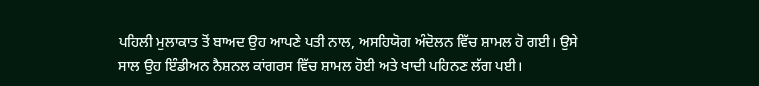ਪਹਿਲੀ ਮੁਲਾਕਾਤ ਤੋਂ ਬਾਅਦ ਉਹ ਆਪਣੇ ਪਤੀ ਨਾਲ, ਅਸਹਿਯੋਗ ਅੰਦੋਲਨ ਵਿੱਚ ਸ਼ਾਮਲ ਹੋ ਗਈ। ਉਸੇ ਸਾਲ ਉਹ ਇੰਡੀਅਨ ਨੈਸ਼ਨਲ ਕਾਂਗਰਸ ਵਿੱਚ ਸ਼ਾਮਲ ਹੋਈ ਅਤੇ ਖਾਦੀ ਪਹਿਨਣ ਲੱਗ ਪਈ।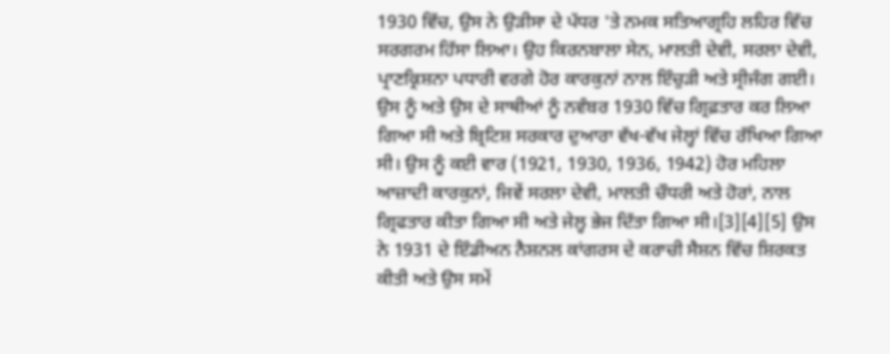1930 ਵਿੱਚ, ਉਸ ਨੇ ਉੜੀਸਾ ਦੇ ਪੱਧਰ 'ਤੇ ਨਮਕ ਸਤਿਆਗ੍ਰਹਿ ਲਹਿਰ ਵਿੱਚ ਸਰਗਰਮ ਹਿੱਸਾ ਲਿਆ। ਉਹ ਕਿਰਨਬਾਲਾ ਸੇਨ, ਮਾਲਤੀ ਦੇਵੀ, ਸਰਲਾ ਦੇਵੀ, ਪ੍ਰਾਣਕ੍ਰਿਸ਼ਨਾ ਪਧਾਰੀ ਵਰਗੇ ਹੋਰ ਕਾਰਕੁਨਾਂ ਨਾਲ ਇੰਚੁੜੀ ਅਤੇ ਸ੍ਰੀਜੰਗ ਗਈ। ਉਸ ਨੂੰ ਅਤੇ ਉਸ ਦੇ ਸਾਥੀਆਂ ਨੂੰ ਨਵੰਬਰ 1930 ਵਿੱਚ ਗ੍ਰਿਫ਼ਤਾਰ ਕਰ ਲਿਆ ਗਿਆ ਸੀ ਅਤੇ ਬ੍ਰਿਟਿਸ਼ ਸਰਕਾਰ ਦੁਆਰਾ ਵੱਖ-ਵੱਖ ਜੇਲ੍ਹਾਂ ਵਿੱਚ ਰੱਖਿਆ ਗਿਆ ਸੀ। ਉਸ ਨੂੰ ਕਈ ਵਾਰ (1921, 1930, 1936, 1942) ਹੋਰ ਮਹਿਲਾ ਆਜ਼ਾਦੀ ਕਾਰਕੁਨਾਂ, ਜਿਵੇਂ ਸਰਲਾ ਦੇਵੀ, ਮਾਲਤੀ ਚੌਧਰੀ ਅਤੇ ਹੋਰਾਂ, ਨਾਲ ਗ੍ਰਿਫਤਾਰ ਕੀਤਾ ਗਿਆ ਸੀ ਅਤੇ ਜੇਲ੍ਹ ਭੇਜ ਦਿੱਤਾ ਗਿਆ ਸੀ।[3][4][5] ਉਸ ਨੇ 1931 ਦੇ ਇੰਡੀਅਨ ਨੈਸ਼ਨਲ ਕਾਂਗਰਸ ਦੇ ਕਰਾਚੀ ਸੈਸ਼ਨ ਵਿੱਚ ਸ਼ਿਰਕਤ ਕੀਤੀ ਅਤੇ ਉਸ ਸਮੇਂ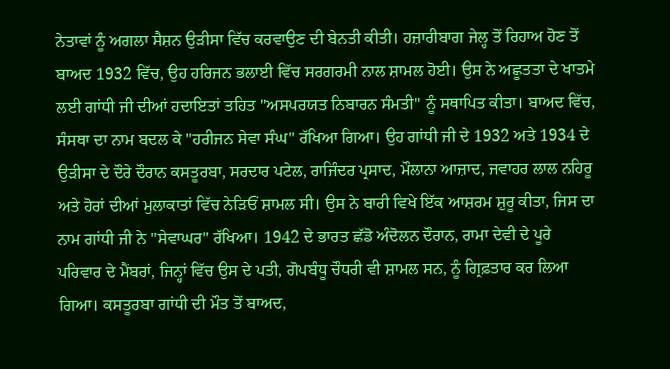ਨੇਤਾਵਾਂ ਨੂੰ ਅਗਲਾ ਸੈਸ਼ਨ ਉੜੀਸਾ ਵਿੱਚ ਕਰਵਾਉਣ ਦੀ ਬੇਨਤੀ ਕੀਤੀ। ਹਜ਼ਾਰੀਬਾਗ ਜੇਲ੍ਹ ਤੋਂ ਰਿਹਾਅ ਹੋਣ ਤੋਂ ਬਾਅਦ 1932 ਵਿੱਚ, ਉਹ ਹਰਿਜਨ ਭਲਾਈ ਵਿੱਚ ਸਰਗਰਮੀ ਨਾਲ ਸ਼ਾਮਲ ਹੋਈ। ਉਸ ਨੇ ਅਛੂਤਤਾ ਦੇ ਖਾਤਮੇ ਲਈ ਗਾਂਧੀ ਜੀ ਦੀਆਂ ਹਦਾਇਤਾਂ ਤਹਿਤ "ਅਸਪਰਯਤ ਨਿਬਾਰਨ ਸੰਮਤੀ" ਨੂੰ ਸਥਾਪਿਤ ਕੀਤਾ। ਬਾਅਦ ਵਿੱਚ, ਸੰਸਥਾ ਦਾ ਨਾਮ ਬਦਲ ਕੇ "ਹਰੀਜਨ ਸੇਵਾ ਸੰਘ" ਰੱਖਿਆ ਗਿਆ। ਉਹ ਗਾਂਧੀ ਜੀ ਦੇ 1932 ਅਤੇ 1934 ਦੇ ਉੜੀਸਾ ਦੇ ਦੌਰੇ ਦੌਰਾਨ ਕਸਤੂਰਬਾ, ਸਰਦਾਰ ਪਟੇਲ, ਰਾਜਿੰਦਰ ਪ੍ਰਸਾਦ, ਮੌਲਾਨਾ ਆਜ਼ਾਦ, ਜਵਾਹਰ ਲਾਲ ਨਹਿਰੂ ਅਤੇ ਹੋਰਾਂ ਦੀਆਂ ਮੁਲਾਕਾਤਾਂ ਵਿੱਚ ਨੇੜਿਓਂ ਸ਼ਾਮਲ ਸੀ। ਉਸ ਨੇ ਬਾਰੀ ਵਿਖੇ ਇੱਕ ਆਸ਼ਰਮ ਸ਼ੁਰੂ ਕੀਤਾ, ਜਿਸ ਦਾ ਨਾਮ ਗਾਂਧੀ ਜੀ ਨੇ "ਸੇਵਾਘਰ" ਰੱਖਿਆ। 1942 ਦੇ ਭਾਰਤ ਛੱਡੋ ਅੰਦੋਲਨ ਦੌਰਾਨ, ਰਾਮਾ ਦੇਵੀ ਦੇ ਪੂਰੇ ਪਰਿਵਾਰ ਦੇ ਮੈਂਬਰਾਂ, ਜਿਨ੍ਹਾਂ ਵਿੱਚ ਉਸ ਦੇ ਪਤੀ, ਗੋਪਬੰਧੂ ਚੌਧਰੀ ਵੀ ਸ਼ਾਮਲ ਸਨ, ਨੂੰ ਗ੍ਰਿਫ਼ਤਾਰ ਕਰ ਲਿਆ ਗਿਆ। ਕਸਤੂਰਬਾ ਗਾਂਧੀ ਦੀ ਮੌਤ ਤੋਂ ਬਾਅਦ,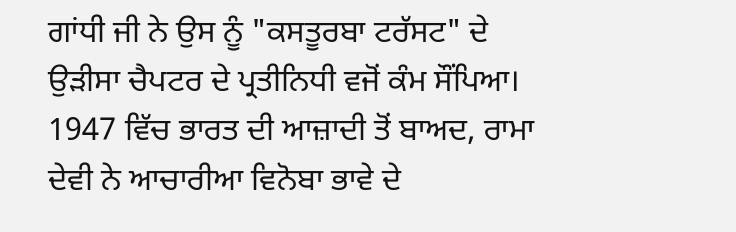ਗਾਂਧੀ ਜੀ ਨੇ ਉਸ ਨੂੰ "ਕਸਤੂਰਬਾ ਟਰੱਸਟ" ਦੇ ਉੜੀਸਾ ਚੈਪਟਰ ਦੇ ਪ੍ਰਤੀਨਿਧੀ ਵਜੋਂ ਕੰਮ ਸੌਂਪਿਆ।
1947 ਵਿੱਚ ਭਾਰਤ ਦੀ ਆਜ਼ਾਦੀ ਤੋਂ ਬਾਅਦ, ਰਾਮਾ ਦੇਵੀ ਨੇ ਆਚਾਰੀਆ ਵਿਨੋਬਾ ਭਾਵੇ ਦੇ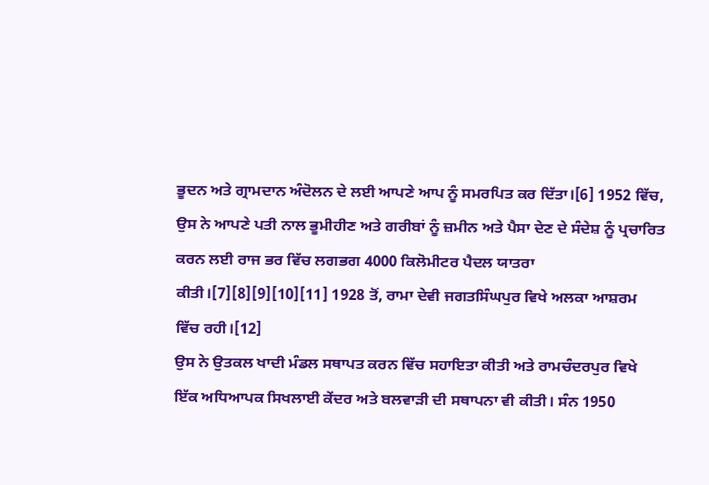ਭੂਦਨ ਅਤੇ ਗ੍ਰਾਮਦਾਨ ਅੰਦੋਲਨ ਦੇ ਲਈ ਆਪਣੇ ਆਪ ਨੂੰ ਸਮਰਪਿਤ ਕਰ ਦਿੱਤਾ।[6] 1952 ਵਿੱਚ, ਉਸ ਨੇ ਆਪਣੇ ਪਤੀ ਨਾਲ ਭੂਮੀਹੀਣ ਅਤੇ ਗਰੀਬਾਂ ਨੂੰ ਜ਼ਮੀਨ ਅਤੇ ਪੈਸਾ ਦੇਣ ਦੇ ਸੰਦੇਸ਼ ਨੂੰ ਪ੍ਰਚਾਰਿਤ ਕਰਨ ਲਈ ਰਾਜ ਭਰ ਵਿੱਚ ਲਗਭਗ 4000 ਕਿਲੋਮੀਟਰ ਪੈਦਲ ਯਾਤਰਾ ਕੀਤੀ।[7][8][9][10][11] 1928 ਤੋਂ, ਰਾਮਾ ਦੇਵੀ ਜਗਤਸਿੰਘਪੁਰ ਵਿਖੇ ਅਲਕਾ ਆਸ਼ਰਮ ਵਿੱਚ ਰਹੀ।[12]
ਉਸ ਨੇ ਉਤਕਲ ਖਾਦੀ ਮੰਡਲ ਸਥਾਪਤ ਕਰਨ ਵਿੱਚ ਸਹਾਇਤਾ ਕੀਤੀ ਅਤੇ ਰਾਮਚੰਦਰਪੁਰ ਵਿਖੇ ਇੱਕ ਅਧਿਆਪਕ ਸਿਖਲਾਈ ਕੇਂਦਰ ਅਤੇ ਬਲਵਾੜੀ ਦੀ ਸਥਾਪਨਾ ਵੀ ਕੀਤੀ। ਸੰਨ 1950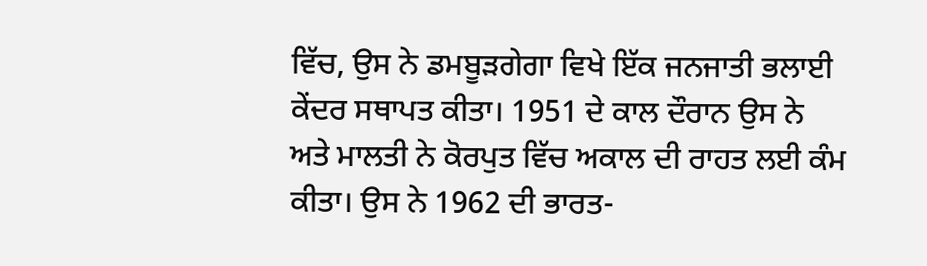ਵਿੱਚ, ਉਸ ਨੇ ਡਮਬੂੜਗੇਗਾ ਵਿਖੇ ਇੱਕ ਜਨਜਾਤੀ ਭਲਾਈ ਕੇਂਦਰ ਸਥਾਪਤ ਕੀਤਾ। 1951 ਦੇ ਕਾਲ ਦੌਰਾਨ ਉਸ ਨੇ ਅਤੇ ਮਾਲਤੀ ਨੇ ਕੋਰਪੁਤ ਵਿੱਚ ਅਕਾਲ ਦੀ ਰਾਹਤ ਲਈ ਕੰਮ ਕੀਤਾ। ਉਸ ਨੇ 1962 ਦੀ ਭਾਰਤ-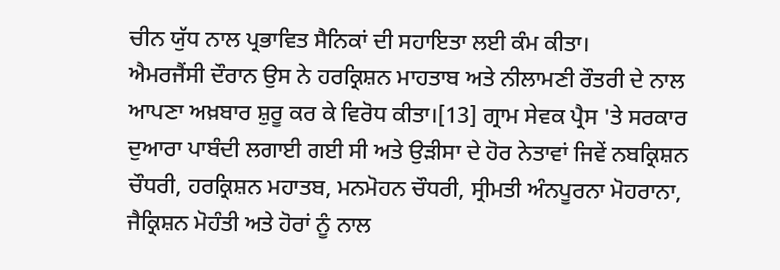ਚੀਨ ਯੁੱਧ ਨਾਲ ਪ੍ਰਭਾਵਿਤ ਸੈਨਿਕਾਂ ਦੀ ਸਹਾਇਤਾ ਲਈ ਕੰਮ ਕੀਤਾ।
ਐਮਰਜੈਂਸੀ ਦੌਰਾਨ ਉਸ ਨੇ ਹਰਕ੍ਰਿਸ਼ਨ ਮਾਹਤਾਬ ਅਤੇ ਨੀਲਾਮਣੀ ਰੌਤਰੀ ਦੇ ਨਾਲ ਆਪਣਾ ਅਖ਼ਬਾਰ ਸ਼ੁਰੂ ਕਰ ਕੇ ਵਿਰੋਧ ਕੀਤਾ।[13] ਗ੍ਰਾਮ ਸੇਵਕ ਪ੍ਰੈਸ 'ਤੇ ਸਰਕਾਰ ਦੁਆਰਾ ਪਾਬੰਦੀ ਲਗਾਈ ਗਈ ਸੀ ਅਤੇ ਉੜੀਸਾ ਦੇ ਹੋਰ ਨੇਤਾਵਾਂ ਜਿਵੇਂ ਨਬਕ੍ਰਿਸ਼ਨ ਚੌਧਰੀ, ਹਰਕ੍ਰਿਸ਼ਨ ਮਹਾਤਬ, ਮਨਮੋਹਨ ਚੌਧਰੀ, ਸ੍ਰੀਮਤੀ ਅੰਨਪੂਰਨਾ ਮੋਹਰਾਨਾ, ਜੈਕ੍ਰਿਸ਼ਨ ਮੋਹੰਤੀ ਅਤੇ ਹੋਰਾਂ ਨੂੰ ਨਾਲ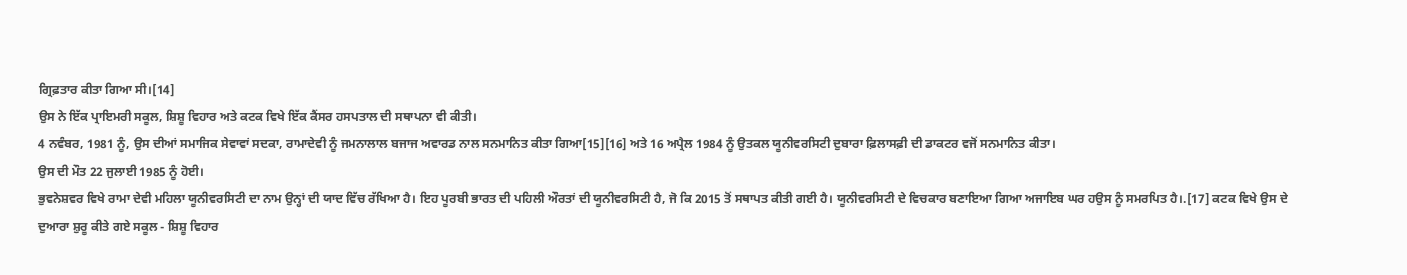ਗ੍ਰਿਫ਼ਤਾਰ ਕੀਤਾ ਗਿਆ ਸੀ।[14]
ਉਸ ਨੇ ਇੱਕ ਪ੍ਰਾਇਮਰੀ ਸਕੂਲ, ਸ਼ਿਸ਼ੂ ਵਿਹਾਰ ਅਤੇ ਕਟਕ ਵਿਖੇ ਇੱਕ ਕੈਂਸਰ ਹਸਪਤਾਲ ਦੀ ਸਥਾਪਨਾ ਵੀ ਕੀਤੀ।
4 ਨਵੰਬਰ, 1981 ਨੂੰ, ਉਸ ਦੀਆਂ ਸਮਾਜਿਕ ਸੇਵਾਵਾਂ ਸਦਕਾ, ਰਾਮਾਦੇਵੀ ਨੂੰ ਜਮਨਾਲਾਲ ਬਜਾਜ ਅਵਾਰਡ ਨਾਲ ਸਨਮਾਨਿਤ ਕੀਤਾ ਗਿਆ[15][16] ਅਤੇ 16 ਅਪ੍ਰੈਲ 1984 ਨੂੰ ਉਤਕਲ ਯੂਨੀਵਰਸਿਟੀ ਦੁਬਾਰਾ ਫ਼ਿਲਾਸਫ਼ੀ ਦੀ ਡਾਕਟਰ ਵਜੋਂ ਸਨਮਾਨਿਤ ਕੀਤਾ।
ਉਸ ਦੀ ਮੌਤ 22 ਜੁਲਾਈ 1985 ਨੂੰ ਹੋਈ।
ਭੁਵਨੇਸ਼ਵਰ ਵਿਖੇ ਰਾਮਾ ਦੇਵੀ ਮਹਿਲਾ ਯੂਨੀਵਰਸਿਟੀ ਦਾ ਨਾਮ ਉਨ੍ਹਾਂ ਦੀ ਯਾਦ ਵਿੱਚ ਰੱਖਿਆ ਹੈ। ਇਹ ਪੂਰਬੀ ਭਾਰਤ ਦੀ ਪਹਿਲੀ ਔਰਤਾਂ ਦੀ ਯੂਨੀਵਰਸਿਟੀ ਹੈ, ਜੋ ਕਿ 2015 ਤੋਂ ਸਥਾਪਤ ਕੀਤੀ ਗਈ ਹੈ। ਯੂਨੀਵਰਸਿਟੀ ਦੇ ਵਿਚਕਾਰ ਬਣਾਇਆ ਗਿਆ ਅਜਾਇਬ ਘਰ ਹਉਸ ਨੂੰ ਸਮਰਪਿਤ ਹੈ।.[17] ਕਟਕ ਵਿਖੇ ਉਸ ਦੇ ਦੁਆਰਾ ਸ਼ੁਰੂ ਕੀਤੇ ਗਏ ਸਕੂਲ - ਸ਼ਿਸ਼ੂ ਵਿਹਾਰ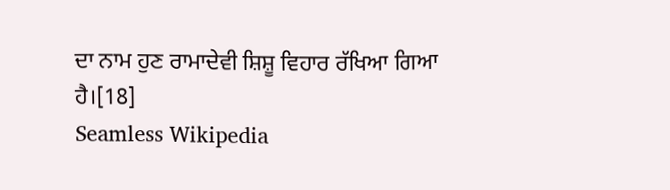ਦਾ ਨਾਮ ਹੁਣ ਰਾਮਾਦੇਵੀ ਸ਼ਿਸ਼ੂ ਵਿਹਾਰ ਰੱਖਿਆ ਗਿਆ ਹੈ।[18]
Seamless Wikipedia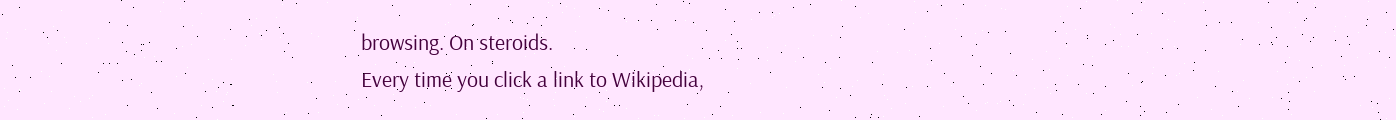browsing. On steroids.
Every time you click a link to Wikipedia,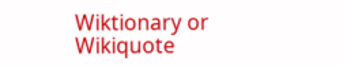Wiktionary or Wikiquote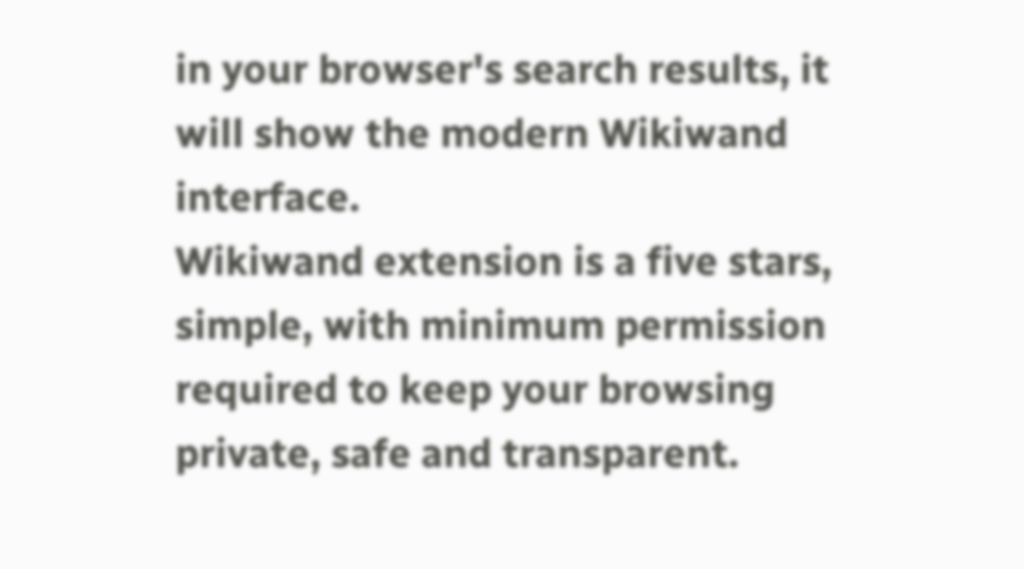in your browser's search results, it will show the modern Wikiwand interface.
Wikiwand extension is a five stars, simple, with minimum permission required to keep your browsing private, safe and transparent.